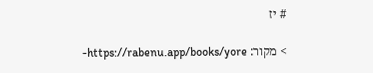# יז

> מקור: https://rabenu.app/books/yore-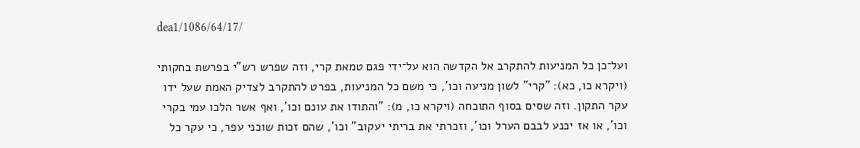dea1/1086/64/17/

ועל־כן כל המניעות להתקרב אל הקדשה הוא על־ידי פגם טמאת קרי, וזה שפרש רש"י בפרשת בחקותי (ויקרא כו, כא): "קרי" לשון מניעה וכו', כי משם כל המניעות, בפרט להתקרב לצדיק האמת שעל ידו עקר התקון. וזה שסים בסוף התוכחה (ויקרא כו, מ): "והתודו את עונם וכו', ואף אשר הלכו עמי בקרי וכו', או אז יכנע לבבם הערל וכו', וזכרתי את בריתי יעקוב" וכו', שהם זכות שוכני עפר, כי עקר כל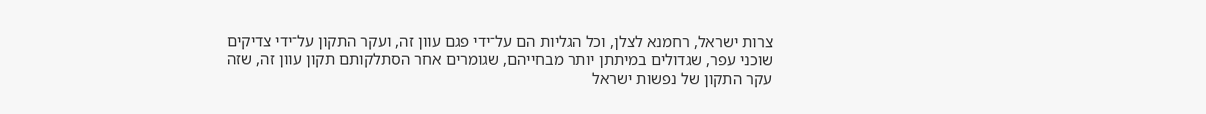צרות ישראל, רחמנא לצלן, וכל הגליות הם על־ידי פגם עוון זה, ועקר התקון על־ידי צדיקים שוכני עפר, שגדולים במיתתן יותר מבחייהם, שגומרים אחר הסתלקותם תקון עוון זה, שזה עקר התקון של נפשות ישראל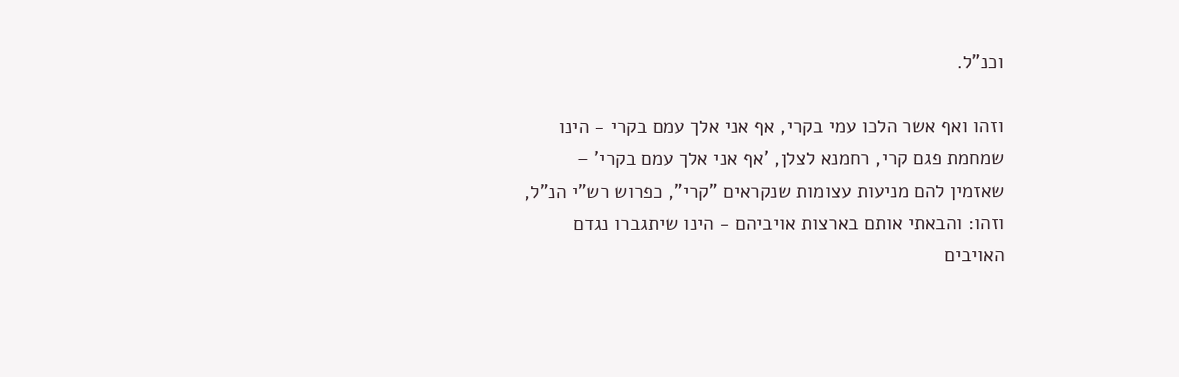וכנ"ל.

וזהו ואף אשר הלכו עמי בקרי, אף אני אלך עמם בקרי - הינו שמחמת פגם קרי, רחמנא לצלן, 'אף אני אלך עמם בקרי' – שאזמין להם מניעות עצומות שנקראים "קרי", כפרוש רש"י הנ"ל, וזהו: והבאתי אותם בארצות אויביהם - הינו שיתגברו נגדם האויבים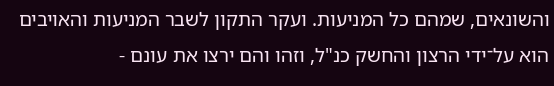והשונאים, שמהם כל המניעות. ועקר התקון לשבר המניעות והאויבים הוא על־ידי הרצון והחשק כנ"ל, וזהו והם ירצו את עונם -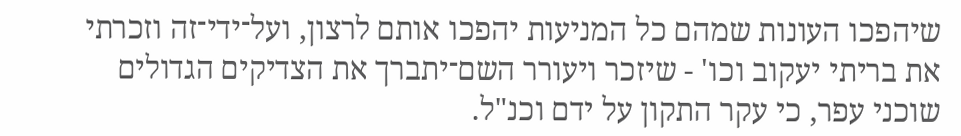שיהפכו העונות שמהם כל המניעות יהפכו אותם לרצון, ועל־ידי־זה וזכרתי את בריתי יעקוב וכו' - שיזכר ויעורר השם־יתברך את הצדיקים הגדולים שוכני עפר, כי עקר התקון על ידם וכנ"ל.